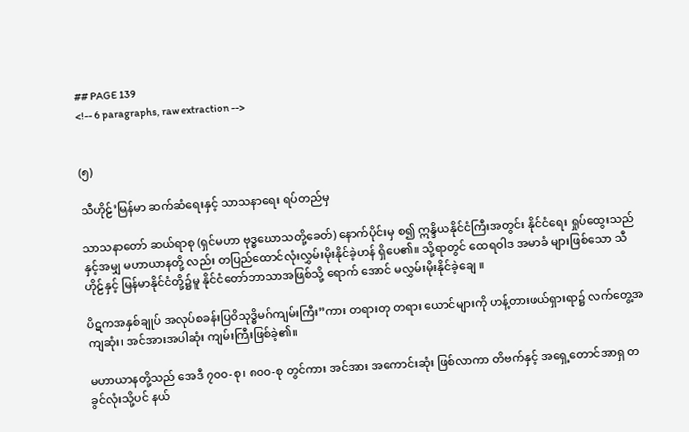## PAGE 139
<!-- 6 paragraphs, raw extraction -->


(၅)

သီဟိုဠ်’မြန်မာ ဆက်ဆံရေးနှင့် သာသနာရေး ရပ်တည်မှ

သာသနာတော် ဆယ်ရာစု (ရှင်မဟာ ဗုဒ္ဓဃောသတို့ခေတ်) နောက်ပိုင်းမှ စ၍ ဣန္ဒိယနိုင်ငံကြီးအတွင်း နိုင်ငံရေး ရှုပ်ထွေးသည်နှင့်အမျှ မဟာယာနတို့ လည်း တပြည်ထောင်လုံးလွှမ်းမိုးနိုင်ခဲ့ဟန် ရှိပေ၏။ သို့ရာတွင် ထေရဝါဒ အမာခံ များဖြစ်သော သီဟိုဠ်နှင့် မြန်မာနိုင်ငံတို့၌မူ နိုင်ငံတော်ဘာသာအဖြစ်သို့ ရောက် အောင် မလွှမ်းမိုးနိုင်ခဲ့ချေ ။

ပိဋကအနှစ်ချုပ် အလုပ်စခန်းပြဝိသုဒ္ဓိမဂ်ကျမ်းကြီး”ကား တရားတု တရား ယောင်များကို ဟန့်တားဖယ်ရှားရာ၌ လက်တွေ့အကျဆုံး၊ အင်အားအပါဆုံး ကျမ်းကြီးဖြစ်ခဲ့၏။

မဟာယာနတို့သည် အေဒီ ၇၀၀-စု၊ ၈၀၀-စု တွင်ကား အင်အား အကောင်းဆုံး ဖြစ်လာကာ တိဗက်နှင့် အရှေ့တောင်အာရှ တခွင်လုံးသို့ပင် နယ်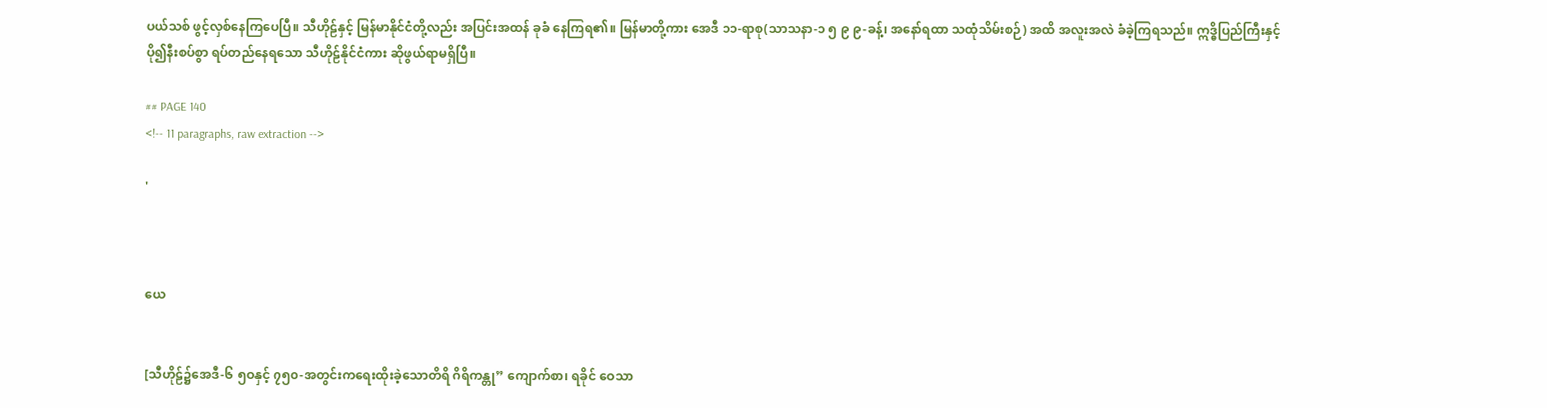ပယ်သစ် ဖွင့်လှစ်နေကြပေပြီ။ သီဟိုဠ်နှင့် မြန်မာနိုင်ငံတို့လည်း အပြင်းအထန် ခုခံ နေကြရ၏။ မြန်မာတို့ကား အေဒီ ၁၁-ရာစု(သာသနာ-၁ ၅ ၉ ၉-ခန့်၊ အနော်ရထာ သထုံသိမ်းစဉ်) အထိ အလူးအလဲ ခံခဲ့ကြရသည်။ ဣဒ္ဓိပြည်ကြီးနှင့် ပို၍နီးစပ်စွာ ရပ်တည်နေရသော သီဟိုဠ်နိုင်ငံကား ဆိုဖွယ်ရာမရှိပြီ။

## PAGE 140
<!-- 11 paragraphs, raw extraction -->

'



ယေ


[သီဟိုဠ်၌အေဒီ-၆ ၅ဝနှင့် ၇၅၀-အတွင်းကရေးထိုးခဲ့သောတိရိ ဂိရိကန္တု” ကျောက်စာ၊ ရခိုင် ဝေသာ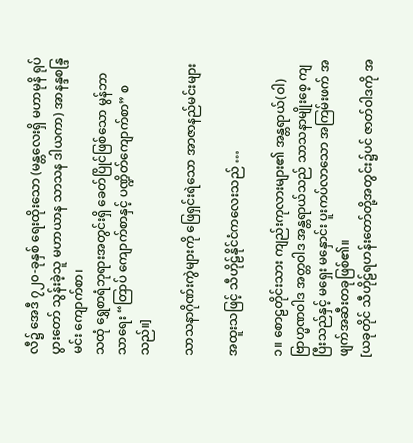လီ၌ အေဒီ ၇၂၀-ခုနှစ် ရေးထိုးသော (မန္တလေးရှိ မဟာမုနိ ရုပ်ပွားတော် သွန်းခဲ့သူ မဟာယာန သာသန ဒါယကာ) အာနန္ဒစန္ဒြမင်း ကျောက်စာ၊
သထုံ ရွှေစာရံဘုရားအတွင်းရှိ ခေတ်ပြိုင်ဖြစ်သော မွန်ဘာသာရေး “တြာပ် ကျောက်စာနှင့် ပဏ္ဍိတ်ကျောက်စာ” စသည်။]

သာသနာဂိုဏ်းကွဲများကို ဖြေရှင်းရဲသော အာဇာနည်မင်းများ

အထူးသဖြင့် သီဟိုဠ်နိုင်ငံကလေးသည် …

၁။ စောဠတိုင်းသား ကျည်းကုလားများ၏ အန္တရာယ်(ဝါ)ဗြာဟ္မဏဝါဒ အတ္တဝါဒ အန္တရာယ်သည် သာသနာမျိုးစေ့ ကျပြီးသည်နှင့် မရှေး မနှောင်း ပူးကပ်လာသော အကြမ်းဖက် အဖျက်အဆီးတခုဖြစ်၏။
[ယခုတိုင် သီဟိုဠ်ရဟန်းတော်တို့အတွင်း၌ပင် ဇာတ်ဝါဒကို အ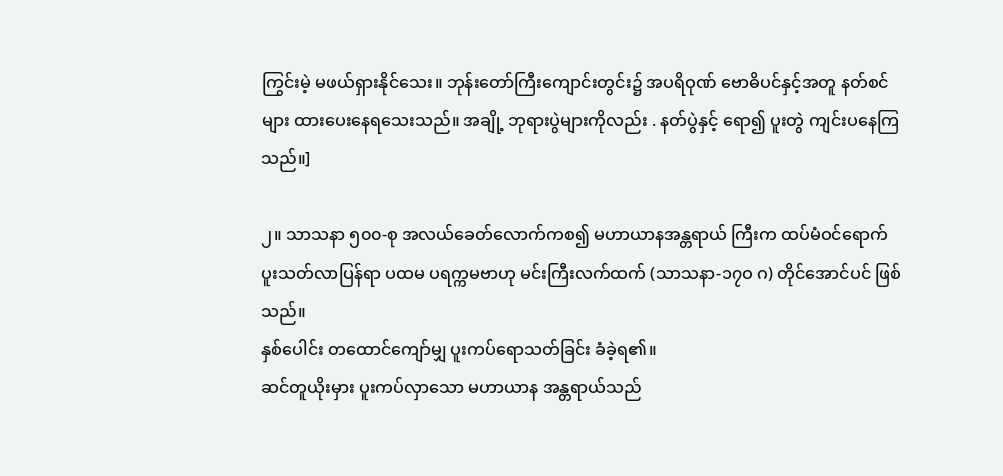ကြွင်းမဲ့ မဖယ်ရှားနိုင်သေး။ ဘုန်းတော်ကြီးကျောင်းတွင်း၌ အပရိဝုဏ် ဗောဓိပင်နှင့်အတူ နတ်စင်များ ထားပေးနေရသေးသည်။ အချို့ ဘုရားပွဲများကိုလည်း . နတ်ပွဲနှင့် ရော၍ ပူးတွဲ ကျင်းပနေကြသည်။]

၂။ သာသနာ ၅၀၀-စု အလယ်ခေတ်လောက်ကစ၍ မဟာယာနအန္တရာယ် ကြီးက ထပ်မံဝင်ရောက် ပူးသတ်လာပြန်ရာ ပထမ ပရက္ကမဗာဟု မင်းကြီးလက်ထက် (သာသနာ-၁၇ဝ ဂ) တိုင်အောင်ပင် ဖြစ်သည်။
နှစ်ပေါင်း တထောင်ကျော်မျှ ပူးကပ်ရောသတ်ခြင်း ခံခဲ့ရ၏။
ဆင်တူယိုးမှား ပူးကပ်လှာသော မဟာယာန အန္တရာယ်သည်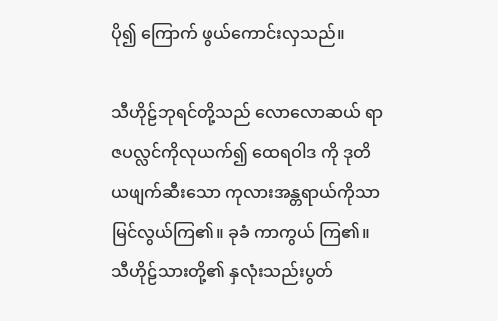ပို၍ ကြောက် ဖွယ်ကောင်းလှသည်။

သီဟိုဠ်ဘုရင်တို့သည် လောလောဆယ် ရာဇပလ္လင်ကိုလုယက်၍ ထေရဝါဒ ကို ဒုတိယဖျက်ဆီးသော ကုလားအန္တရာယ်ကိုသာ မြင်လွယ်ကြ၏။ ခုခံ ကာကွယ် ကြ၏။ သီဟိုဠ်သားတို့၏ နှလုံးသည်းပွတ်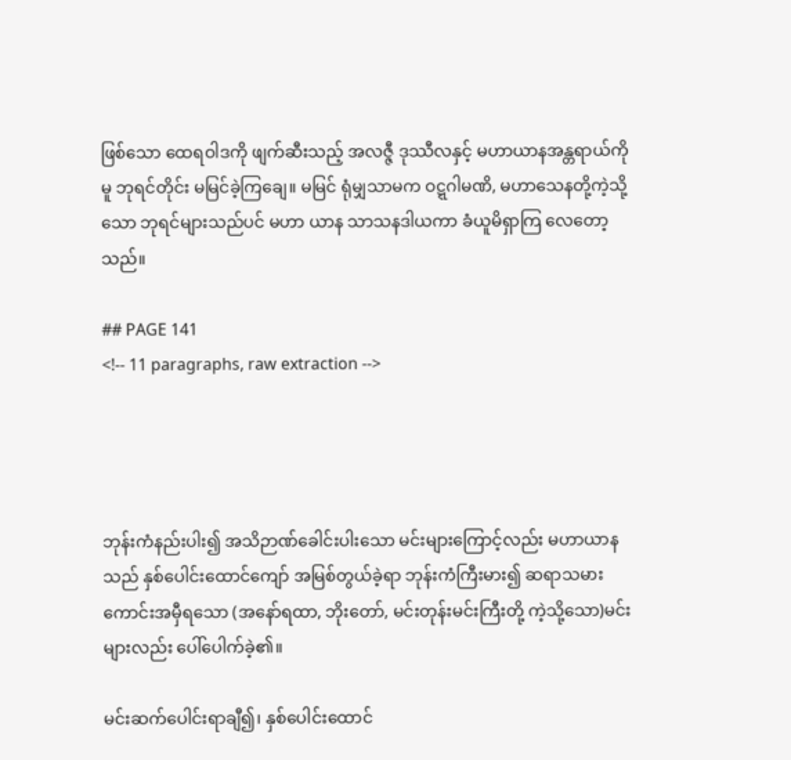ဖြစ်သော ထေရဝါဒကို ဖျက်ဆီးသည့် အလဇ္ဇီ ဒုဿီလနှင့် မဟာယာနအန္တရာယ်ကိုမူ ဘုရင်တိုင်း မမြင်ခဲ့ကြချေ။ မမြင် ရုံမျှသာမက ဝဋ္ဋဂါမဏိ, မဟာသေနတို့ကဲ့သို့သော ဘုရင်များသည်ပင် မဟာ ယာန သာသနဒါယကာ ခံယူမိရှာကြ လေတော့သည်။

## PAGE 141
<!-- 11 paragraphs, raw extraction -->




ဘုန်းကံနည်းပါး၍ အသိဉာဏ်ခေါင်းပါးသော မင်းများကြောင့်လည်း မဟာယာနသည် နှစ်ပေါင်းထောင်ကျော် အမြစ်တွယ်ခဲ့ရာ ဘုန်းကံကြီးမား၍ ဆရာသမားကောင်းအမှီရသော (အနော်ရထာ, ဘိုးတော်, မင်းတုန်းမင်းကြီးတို့ ကဲ့သို့သော)မင်းများလည်း ပေါ်ပေါက်ခဲ့၏။

မင်းဆက်ပေါင်းရာချီ၍၊ နှစ်ပေါင်းထောင်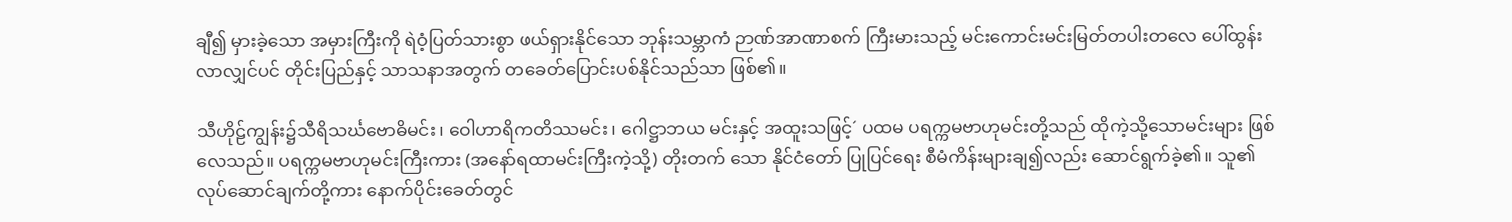ချီ၍ မှားခဲ့သော အမှားကြီးကို ရဲဝံ့ပြတ်သားစွာ ဖယ်ရှားနိုင်သော ဘုန်းသမ္ဘာကံ ဉာဏ်အာဏာစက် ကြီးမားသည့် မင်းကောင်းမင်းမြတ်တပါးတလေ ပေါ်ထွန်း လာလျှင်ပင် တိုင်းပြည်နှင့် သာသနာအတွက် တခေတ်ပြောင်းပစ်နိုင်သည်သာ ဖြစ်၏။

သီဟိုဠ်ကျွန်း၌သီရိသင်္ဃဗောဓိမင်း၊ ဝေါဟာရိကတိဿမင်း၊ ဂေါဋ္ဌာဘယ မင်းနှင့် အထူးသဖြင့်´ ပထမ ပရက္ကမဗာဟုမင်းတို့သည် ထိုကဲ့သို့သောမင်းများ ဖြစ်လေသည်။ ပရက္ကမဗာဟုမင်းကြီးကား (အနော်ရထာမင်းကြီးကဲ့သို့) တိုးတက် သော နိုင်ငံတော် ပြုပြင်ရေး စီမံကိန်းများချ၍လည်း ဆောင်ရွက်ခဲ့၏။ သူ၏ လုပ်ဆောင်ချက်တို့ကား နောက်ပိုင်းခေတ်တွင်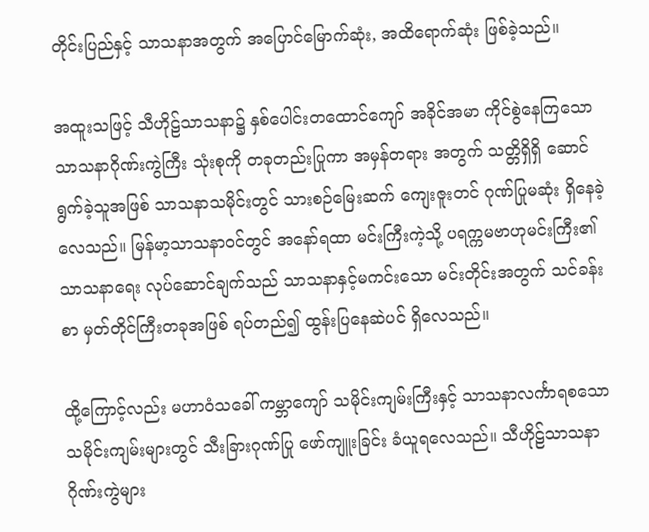တိုင်းပြည်နှင့် သာသနာအတွက် အပြောင်မြောက်ဆုံး, အထိရောက်ဆုံး ဖြစ်ခဲ့သည်။

အထူးသဖြင့် သီဟိုဠ်သာသနာ၌ နှစ်ပေါင်းတထောင်ကျော် အခိုင်အမာ ကိုင်စွဲနေကြသော သာသနာဂိုဏ်းကွဲကြီး သုံးစုကို တခုတည်းပြုကာ အမှန်တရား အတွက် သတ္တိရှိရှိ ဆောင်ရွက်ခဲ့သူအဖြစ် သာသနာသမိုင်းတွင် သားစဉ်မြေးဆက် ကျေးဇူးတင် ဂုဏ်ပြုမဆုံး ရှိနေခဲ့လေသည်။ မြန်မာ့သာသနာဝင်တွင် အနော်ရထာ မင်းကြီးကဲ့သို့ ပရက္ကမဗာဟုမင်းကြီး၏ သာသနာရေး လုပ်ဆောင်ချက်သည် သာသနာနှင့်မကင်းသော မင်းတိုင်းအတွက် သင်ခန်းစာ မှတ်တိုင်ကြီးတခုအဖြစ် ရပ်တည်၍ ထွန်းပြနေဆဲပင် ရှိလေသည်။

ထို့ကြောင့်လည်း မဟာဝံသခေါ် ကမ္ဘာကျော် သမိုင်းကျမ်းကြီးနှင့် သာသနာလင်္ကာရစသော သမိုင်းကျမ်းများတွင် သီးခြားဂုဏ်ပြု ဖော်ကျူးခြင်း ခံယူရလေသည်။ သီဟိုဠ်သာသနာ ဂိုဏ်းကွဲများ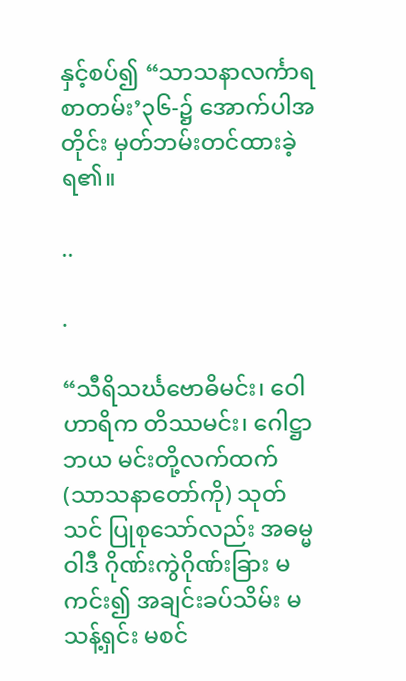နှင့်စပ်၍ “သာသနာလင်္ကာရ စာတမ်း’၃၆-၌ အောက်ပါအတိုင်း မှတ်ဘမ်းတင်ထားခဲ့ရ၏။

..

.

“သီရိသင်္ဃဗောဓိမင်း၊ ဝေါဟာရိက တိဿမင်း၊ ဂေါဋ္ဌာဘယ မင်းတို့လက်ထက် (သာသနာတော်ကို) သုတ်သင် ပြုစုသော်လည်း အဓမ္မဝါဒီ ဂိုဏ်းကွဲဂိုဏ်းခြား မကင်း၍ အချင်းခပ်သိမ်း မသန့်ရှင်း မစင်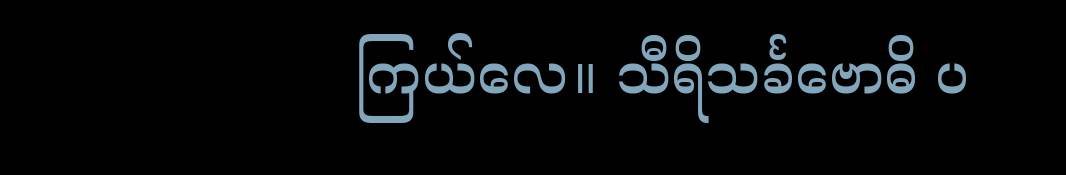ကြယ်လေ။ သီရိသင်္ခဗောဓိ ပ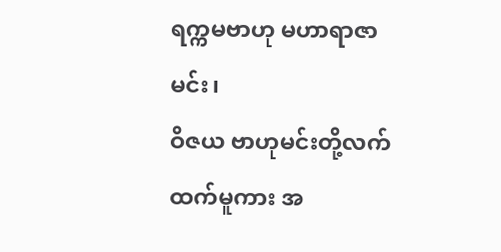ရက္ကမဗာဟု မဟာရာဇာမင်း၊
ဝိဇယ ဗာဟုမင်းတို့လက်ထက်မူကား အ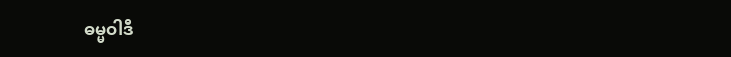ဓမ္မဝါဒီ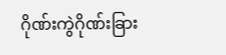ဂိုဏ်းကွဲဂိုဏ်းခြား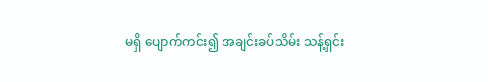မရှိ ပျောက်ကင်း၍ အချင်းခပ်သိမ်း သန့်ရှင်း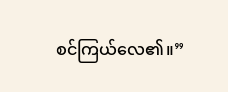စင်ကြယ်လေ၏။”